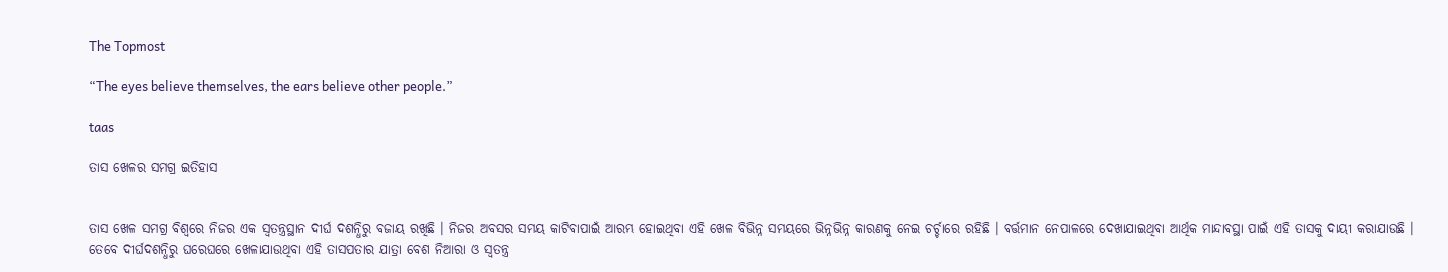The Topmost

“The eyes believe themselves, the ears believe other people.”

taas

ତାସ ଖେଳର ସମଗ୍ର ଇତିହାସ


ତାସ ଖେଳ ସମଗ୍ର ବିଶ୍ୱରେ ନିଜର ଏକ ସ୍ୱତନ୍ତ୍ରସ୍ଥାନ ଦୀର୍ଘ ଦଶନ୍ଧିରୁ ବଜାୟ ରଖିଛି । ନିଜର ଅବସର ସମୟ କାଟିବାପାଇଁ ଆରମ୍ଭ ହୋଇଥିବା ଏହି ଖେଳ ବିଭିନ୍ନ ସମୟରେ ଭିନ୍ନଭିନ୍ନ କାରଣକୁ ନେଇ ଚର୍ଚ୍ଚାରେ ରହିଛି । ବର୍ତ୍ତମାନ ନେପାଳରେ ଦେଖାଯାଇଥିବା ଆର୍ଥିକ ମାନ୍ଦାବସ୍ଥା ପାଇଁ ଏହି ତାସକୁ ଦାୟୀ କରାଯାଉଛି । ତେବେ ଦୀର୍ଘଦଶନ୍ଧିରୁ ଘରେଘରେ ଖେଳାଯାଉଥିବା ଏହି ତାସପତାର ଯାତ୍ରା ବେଶ ନିଆରା ଓ ସ୍ୱତନ୍ତ୍ର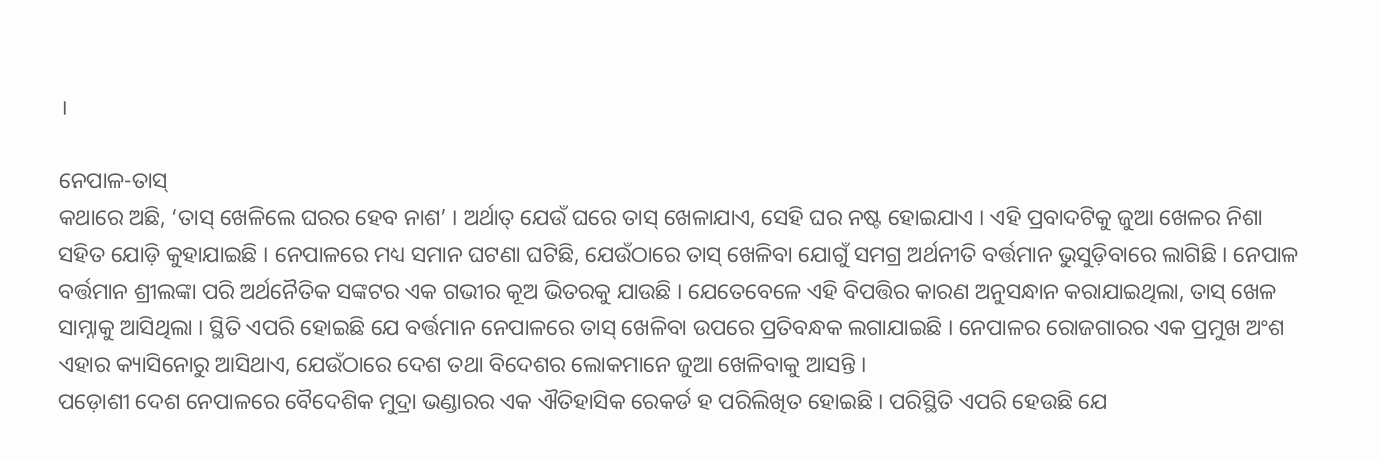।

ନେପାଳ-ତାସ୍‌
କଥାରେ ଅଛି, ‘ତାସ୍‌ ଖେଳିଲେ ଘରର ହେବ ନାଶ’ । ଅର୍ଥାତ୍‌ ଯେଉଁ ଘରେ ତାସ୍‌ ଖେଳାଯାଏ, ସେହି ଘର ନଷ୍ଟ ହୋଇଯାଏ । ଏହି ପ୍ରବାଦଟିକୁ ଜୁଆ ଖେଳର ନିଶା ସହିତ ଯୋଡ଼ି କୁହାଯାଇଛି । ନେପାଳରେ ମଧ୍ୟ ସମାନ ଘଟଣା ଘଟିଛି, ଯେଉଁଠାରେ ତାସ୍‌ ଖେଳିବା ଯୋଗୁଁ ସମଗ୍ର ଅର୍ଥନୀତି ବର୍ତ୍ତମାନ ଭୁସୁଡ଼ିବାରେ ଲାଗିଛି । ନେପାଳ ବର୍ତ୍ତମାନ ଶ୍ରୀଲଙ୍କା ପରି ଅର୍ଥନୈତିକ ସଙ୍କଟର ଏକ ଗଭୀର କୂଅ ଭିତରକୁ ଯାଉଛି । ଯେତେବେଳେ ଏହି ବିପତ୍ତିର କାରଣ ଅନୁସନ୍ଧାନ କରାଯାଇଥିଲା, ତାସ୍‌ ଖେଳ ସାମ୍ନାକୁ ଆସିଥିଲା । ସ୍ଥିତି ଏପରି ହୋଇଛି ଯେ ବର୍ତ୍ତମାନ ନେପାଳରେ ତାସ୍‌ ଖେଳିବା ଉପରେ ପ୍ରତିବନ୍ଧକ ଲଗାଯାଇଛି । ନେପାଳର ରୋଜଗାରର ଏକ ପ୍ରମୁଖ ଅଂଶ ଏହାର କ୍ୟାସିନୋରୁ ଆସିଥାଏ, ଯେଉଁଠାରେ ଦେଶ ତଥା ବିଦେଶର ଲୋକମାନେ ଜୁଆ ଖେଳିବାକୁ ଆସନ୍ତି ।
ପଡ଼ୋଶୀ ଦେଶ ନେପାଳରେ ବୈଦେଶିକ ମୁଦ୍ରା ଭଣ୍ଡାରର ଏକ ଐତିହାସିକ ରେକର୍ଡ ହ ପରିଲିଖିତ ହୋଇଛି । ପରିସ୍ଥିତି ଏପରି ହେଉଛି ଯେ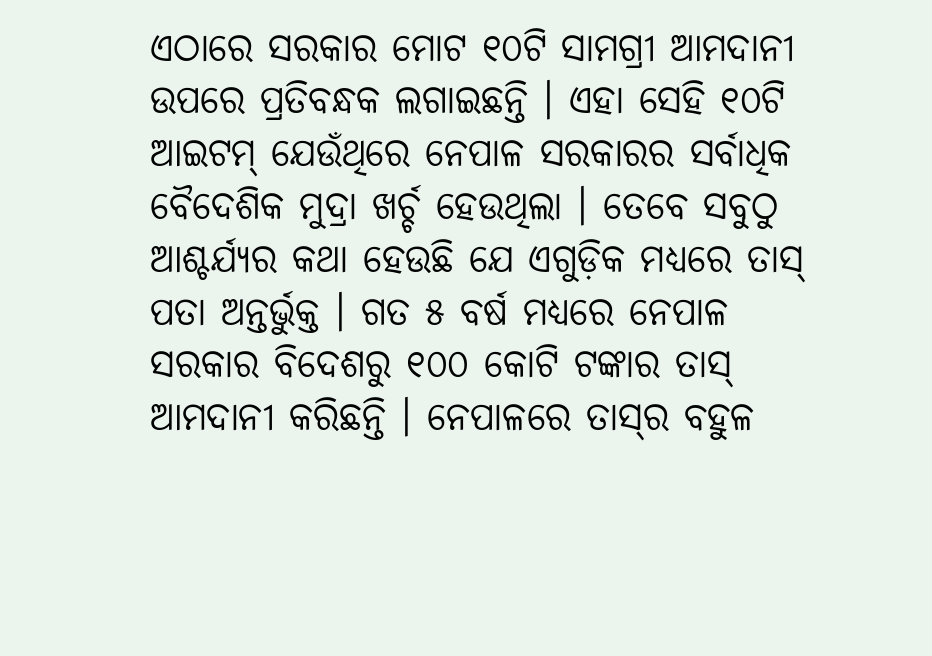ଏଠାରେ ସରକାର ମୋଟ ୧୦ଟି ସାମଗ୍ରୀ ଆମଦାନୀ ଉପରେ ପ୍ରତିବନ୍ଧକ ଲଗାଇଛନ୍ତି । ଏହା ସେହି ୧୦ଟି ଆଇଟମ୍‌ ଯେଉଁଥିରେ ନେପାଳ ସରକାରର ସର୍ବାଧିକ ବୈଦେଶିକ ମୁଦ୍ରା ଖର୍ଚ୍ଚ ହେଉଥିଲା । ତେବେ ସବୁଠୁ ଆଶ୍ଚର୍ଯ୍ୟର କଥା ହେଉଛି ଯେ ଏଗୁଡ଼ିକ ମଧ୍ୟରେ ତାସ୍‌ ପତା ଅନ୍ତର୍ଭୁକ୍ତ । ଗତ ୫ ବର୍ଷ ମଧ୍ୟରେ ନେପାଳ ସରକାର ବିଦେଶରୁ ୧୦୦ କୋଟି ଟଙ୍କାର ତାସ୍‌ ଆମଦାନୀ କରିଛନ୍ତି । ନେପାଳରେ ତାସ୍‌ର ବହୁଳ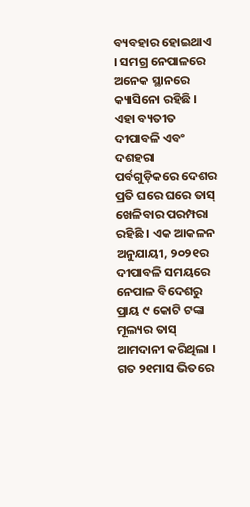ବ୍ୟବହାର ହୋଇଥାଏ । ସମଗ୍ର ନେପାଳରେ ଅନେକ ସ୍ଥାନରେ କ୍ୟାସିନୋ ରହିଛି । ଏହା ବ୍ୟତୀତ ଦୀପାବଳି ଏବଂ ଦଶହରା ପର୍ବଗୁଡ଼ିକରେ ଦେଶର ପ୍ରତି ଘରେ ଘରେ ତାସ୍‌ ଖେଳିବାର ପରମ୍ପରା ରହିଛି । ଏକ ଆକଳନ ଅନୁଯାୟୀ, ୨୦୨୧ର ଦୀପାବଳି ସମୟରେ ନେପାଳ ବିଦେଶରୁ ପ୍ରାୟ ୯ କୋଟି ଟଙ୍କା ମୂଲ୍ୟର ତାସ୍‌ ଆମଦାନୀ କରିଥିଲା । ଗତ ୨୧ମାସ ଭିତରେ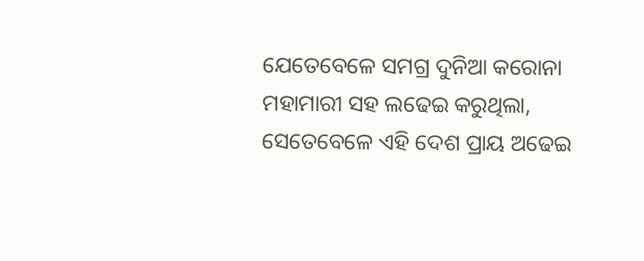ଯେତେବେଳେ ସମଗ୍ର ଦୁନିଆ କରୋନା ମହାମାରୀ ସହ ଲଢେଇ କରୁଥିଲା, ସେତେବେଳେ ଏହି ଦେଶ ପ୍ରାୟ ଅଢେଇ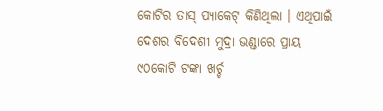କୋଟିର ତାସ୍‌ ପ୍ୟାକେଟ୍‌ କିଣିଥିଲା । ଏଥିପାଇଁ ଦେଶର ବିଦେଶୀ ମୁଦ୍ରା ଭଣ୍ଡାରେ ପ୍ରାୟ ୯୦କୋଟି ଟଙ୍କା ଖର୍ଚ୍ଚ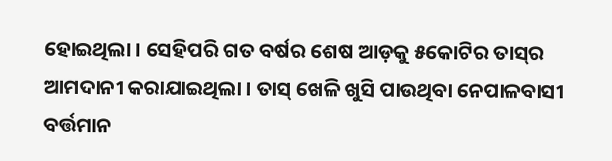ହୋଇଥିଲା । ସେହିପରି ଗତ ବର୍ଷର ଶେଷ ଆଡ଼କୁ ୫କୋଟିର ତାସ୍‌ର ଆମଦାନୀ କରାଯାଇଥିଲା । ତାସ୍‌ ଖେଳି ଖୁସି ପାଉଥିବା ନେପାଳବାସୀ ବର୍ତ୍ତମାନ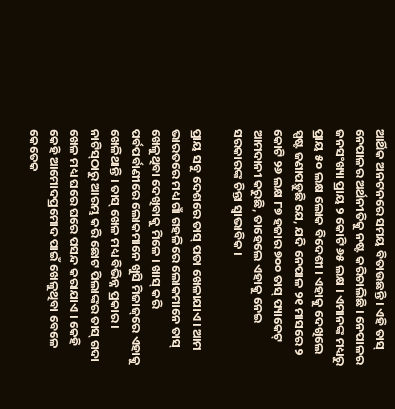ଆର୍ଥିକ ଅନଟନରେ ସମୟ ବିତାଉଛନ୍ତି । ଏହି ତାସ୍‌ ନେପାଳର ଅର୍ଥନୀତିକୁ ନଷ୍ଟ କରିଚାଲିଛି । ନେପାଳର ଜନସଂଖ୍ୟା ପ୍ରାୟ ୨ କୋଟି ୬୫ ଲକ୍ଷ । ଏମାନଙ୍କ ମଧ୍ୟରୁ ପ୍ରାୟ ୫୦ ଲକ୍ଷ ଲୋକ ବିଦେଶୀ । ଏହାକୁ ଦେଖିଲେ ସ୍ପଷ୍ଟ ଜଣାପଡ଼ୁଛି ଯେ, ଯଦି ନେପାଳ ୨୧ ମାସରେ ୨ କୋଟି ୨୬ ଲକ୍ଷ ୮୭ ହଜାର ୭୦୦ ତାସ୍‌ ପ୍ୟାକେଟ୍‌ ଆମଦାନୀ କରୁଛି, ତାହେଲେ ଏହାକୁ ନେଇ ସରକାରଙ୍କ ଚିନ୍ତା ସ୍ୱାଭାବିକ ।

ପ୍ରାୟ ସବୁ ଦେଶରେ ତାସ୍‌ ପତା ଖେଳାଯାଏ । ଆମ ଭାରତରେ ମଧ୍ୟ ଗାଁ ଗହଳିରେ ଲୋକମାନେ ତାସ୍‌ ଖେଳୁଥିବା ଦେଖିବାକୁ ମିଳେ । ଖାସ୍‌ କରି ପର୍ବପର୍ବାଣୀରେ ଲୋକମାନେ ଖୁସି ମିଜାଜ୍‌ରେ ଏହାକୁ ଖେଳିଥାନ୍ତି । ତାସ୍‌ ଖେଳ ମଧ୍ୟ ବିଭିନ୍ନ ପ୍ରକାର । ନାଟିସ୍‌ଠାରୁ ଆରମ୍ଭ କରି ଛୋଟ ପିଲାଙ୍କର ତାସ୍‌ ଗଦା ଖେଳ ମଧ୍ୟ ଘରେ ଘରେ ପସନ୍ଦ କରାଯାଏ । କେହି କେହି ଆମୋଦପ୍ରମୋଦ ପାଇଁ ଖେଳୁଥିବା ବେଳେ କେତେକ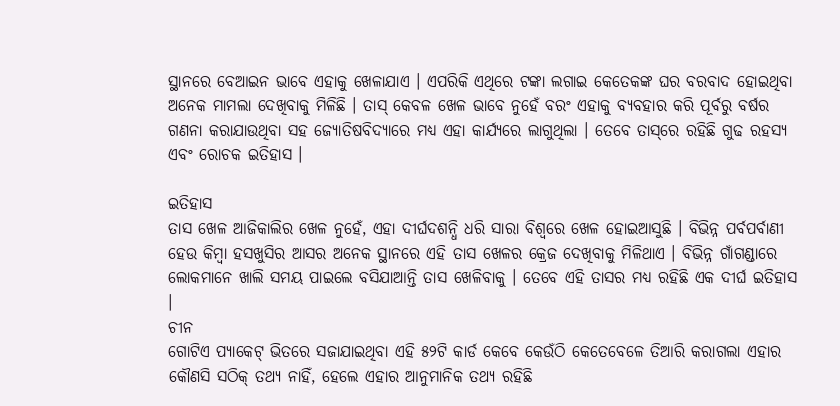ସ୍ଥାନରେ ବେଆଇନ ଭାବେ ଏହାକୁ ଖେଳାଯାଏ । ଏପରିକି ଏଥିରେ ଟଙ୍କା ଲଗାଇ କେତେକଙ୍କ ଘର ବରବାଦ ହୋଇଥିବା ଅନେକ ମାମଲା ଦେଖିବାକୁ ମିଳିଛି । ତାସ୍‌ କେବଳ ଖେଳ ଭାବେ ନୁହେଁ ବରଂ ଏହାକୁ ବ୍ୟବହାର କରି ପୂର୍ବରୁ ବର୍ଷର ଗଣନା କରାଯାଉଥିବା ସହ ଜ୍ୟୋତିଷବିଦ୍ୟାରେ ମଧ୍ୟ ଏହା କାର୍ଯ୍ୟରେ ଲାଗୁଥିଲା । ତେବେ ତାସ୍‌ରେ ରହିଛି ଗୁଢ ରହସ୍ୟ ଏବଂ ରୋଚକ ଇତିହାସ ।

ଇତିହାସ
ତାସ ଖେଳ ଆଜିକାଲିର ଖେଳ ନୁହେଁ, ଏହା ଦୀର୍ଘଦଶନ୍ଧି ଧରି ସାରା ବିଶ୍ୱରେ ଖେଳ ହୋଇଆସୁଛି । ବିଭିନ୍ନ ପର୍ବପର୍ବାଣୀ ହେଉ କିମ୍ବା ହସଖୁସିର ଆସର ଅନେକ ସ୍ଥାନରେ ଏହି ତାସ ଖେଳର କ୍ରେଜ ଦେଖିବାକୁ ମିଳିଥାଏ । ବିଭିନ୍ନ ଗାଁଗଣ୍ଡାରେ ଲୋକମାନେ ଖାଲି ସମୟ ପାଇଲେ ବସିଯାଆନ୍ତି ତାସ ଖେଳିବାକୁ । ତେବେ ଏହି ତାସର ମଧ୍ୟ ରହିଛି ଏକ ଦୀର୍ଘ ଇତିହାସ ।
ଚୀନ
ଗୋଟିଏ ପ୍ୟାକେଟ୍‌ ଭିତରେ ସଜାଯାଇଥିବା ଏହି ୫୨ଟି କାର୍ଡ କେବେ କେଉଁଠି କେତେବେଳେ ତିଆରି କରାଗଲା ଏହାର କୌଣସି ସଠିକ୍‌ ତଥ୍ୟ ନାହିଁ, ହେଲେ ଏହାର ଆନୁମାନିକ ତଥ୍ୟ ରହିଛି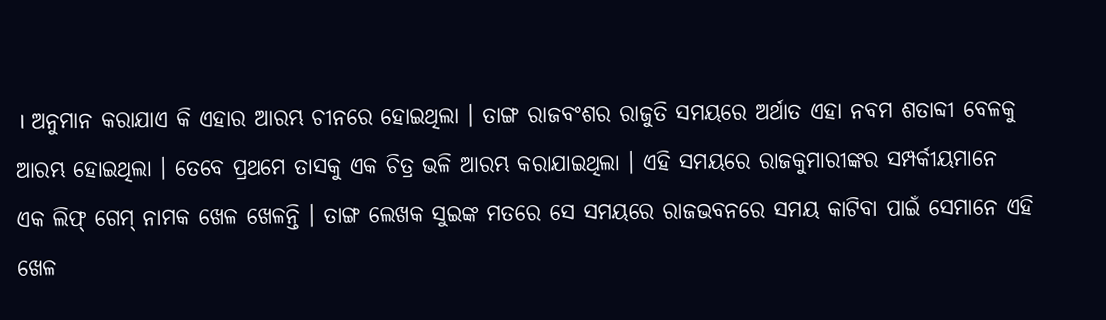। ଅନୁମାନ କରାଯାଏ କି ଏହାର ଆରମ୍ଭ ଚୀନରେ ହୋଇଥିଲା । ତାଙ୍ଗ ରାଜବଂଶର ରାଜୁତି ସମୟରେ ଅର୍ଥାତ ଏହା ନବମ ଶତାବ୍ଦୀ ବେଳକୁ ଆରମ୍ଭ ହୋଇଥିଲା । ତେବେ ପ୍ରଥମେ ତାସକୁ ଏକ ଚିତ୍ର ଭଳି ଆରମ୍ଭ କରାଯାଇଥିଲା । ଏହି ସମୟରେ ରାଜକୁମାରୀଙ୍କର ସମ୍ପର୍କୀୟମାନେ ଏକ ଲିଫ୍‌ ଗେମ୍‌ ନାମକ ଖେଳ ଖେଳନ୍ତି । ତାଙ୍ଗ ଲେଖକ ସୁଇଙ୍କ ମତରେ ସେ ସମୟରେ ରାଜଭବନରେ ସମୟ କାଟିବା ପାଇଁ ସେମାନେ ଏହି ଖେଳ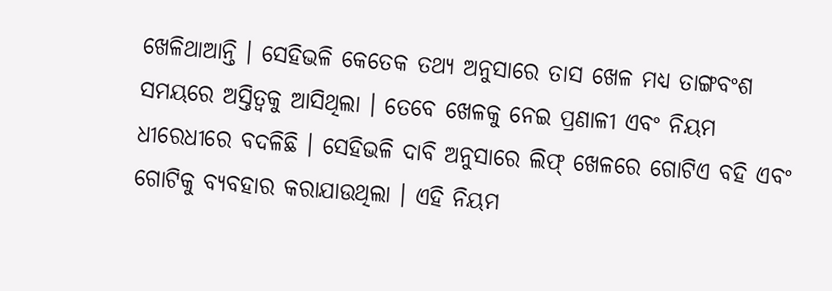ଖେଳିଥାଆନ୍ତି । ସେହିଭଳି କେତେକ ତଥ୍ୟ ଅନୁସାରେ ତାସ ଖେଳ ମଧ୍ୟ ତାଙ୍ଗବଂଶ ସମୟରେ ଅସ୍ତିତ୍ୱକୁ ଆସିଥିଲା । ତେବେ ଖେଳକୁ ନେଇ ପ୍ରଣାଳୀ ଏବଂ ନିୟମ ଧୀରେଧୀରେ ବଦଳିଛି । ସେହିଭଳି ଦାବି ଅନୁସାରେ ଲିଫ୍‌ ଖେଳରେ ଗୋଟିଏ ବହି ଏବଂ ଗୋଟିକୁ ବ୍ୟବହାର କରାଯାଉଥିଲା । ଏହି ନିୟମ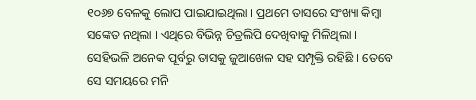୧୦୬୭ ବେଳକୁ ଲୋପ ପାଇଯାଇଥିଲା । ପ୍ରଥମେ ତାସରେ ସଂଖ୍ୟା କିମ୍ବା ସଙ୍କେତ ନଥିଲା । ଏଥିରେ ବିଭିନ୍ନ ଚିତ୍ରଲିପି ଦେଖିବାକୁ ମିଳିଥିଲା । ସେହିଭଳି ଅନେକ ପୂର୍ବରୁ ତାସକୁ ଜୁଆଖେଳ ସହ ସମ୍ପୃକ୍ତି ରହିଛି । ତେବେ ସେ ସମୟରେ ମନି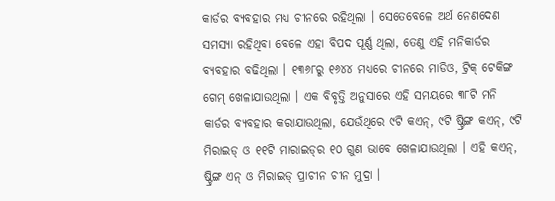କାର୍ଡର ବ୍ୟବହାର ମଧ୍ୟ ଚୀନରେ ରହିଥିଲା । ସେତେବେଳେ ଅର୍ଥ ନେଣଦେଣ ସମସ୍ୟା ରହିଥିବା ବେଳେ ଏହା ବିପଦ ପୂର୍ଣ୍ଣ ଥିଲା, ତେଣୁ ଏହି ମନିକାର୍ଡର ବ୍ୟବହାର ବଢିଥିଲା । ୧୩୬୮ରୁ ୧୬୪୪ ମଧ୍ୟରେ ଚୀନରେ ମାଡିଓ, ଟ୍ରିକ୍‌ ଟେକିଙ୍ଗ ଗେମ୍‌ ଖେଳାଯାଉଥିଲା । ଏକ ବିବୃତ୍ତି ଅନୁସାରେ ଏହି ସମୟରେ ୩୮ଟି ମନି କାର୍ଡର ବ୍ୟବହାର କରାଯାଉଥିଲା, ଯେଉଁଥିରେ ୯ଟି କଏନ୍‌, ୯ଟି ଷ୍ଟ୍ରିଙ୍ଗ କଏନ୍‌, ୯ଟି ମିରାଇଡ୍‌ ଓ ୧୧ଟି ମାରାଇଡ୍‌ର ୧୦ ଗୁଣ ଭାବେ ଖେଳାଯାଉଥିଲା । ଏହି କଏନ୍‌, ଷ୍ଟ୍ରିଙ୍ଗ ଏନ୍‌ ଓ ମିରାଇଡ୍‌ ପ୍ରାଚୀନ ଚୀନ ମୁଦ୍ରା ।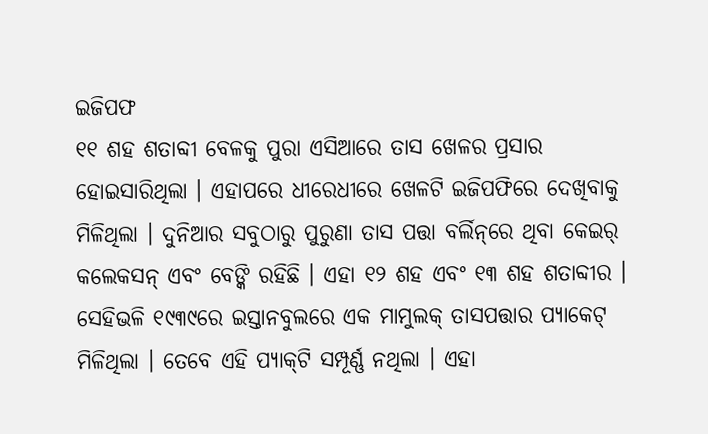ଇଜିପଫ
୧୧ ଶହ ଶତାବ୍ଦୀ ବେଳକୁ ପୁରା ଏସିଆରେ ତାସ ଖେଳର ପ୍ରସାର ହୋଇସାରିଥିଲା । ଏହାପରେ ଧୀରେଧୀରେ ଖେଳଟି ଇଜିପଫିରେ ଦେଖିବାକୁ ମିଳିଥିଲା । ଦୁନିଆର ସବୁଠାରୁ ପୁରୁଣା ତାସ ପତ୍ତା ବର୍ଲିନ୍‌ରେ ଥିବା କେଇର୍‌ କଲେକସନ୍‌ ଏବଂ ବେଙ୍କି ରହିଛି । ଏହା ୧୨ ଶହ ଏବଂ ୧୩ ଶହ ଶତାବ୍ଦୀର । ସେହିଭଳି ୧୯୩୯ରେ ଇସ୍ତାନବୁଲରେ ଏକ ମାମୁଲକ୍‌ ତାସପତ୍ତାର ପ୍ୟାକେଟ୍‌ ମିଳିଥିଲା । ତେବେ ଏହି ପ୍ୟାକ୍‌ଟି ସମ୍ପୂର୍ଣ୍ଣ ନଥିଲା । ଏହା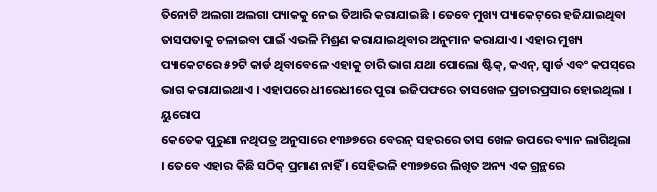ତିନୋଟି ଅଲଗା ଅଲଗା ପ୍ୟାକକୁ ନେଇ ତିଆରି କରାଯାଇଛି । ତେବେ ମୁଖ୍ୟ ପ୍ୟାକେଟ୍‌ରେ ହଜିଯାଇଥିବା ତାସପତାକୁ ଚଳାଇବା ପାଇଁ ଏଭଳି ମିଶ୍ରଣ କରାଯାଇଥିବାର ଅନୁମାନ କରାଯାଏ । ଏହାର ମୁଖ୍ୟ ପ୍ୟାକେଟରେ ୫୨ଟି କାର୍ଡ ଥିବାବେଳେ ଏହାକୁ ଚାରି ଭାଗ ଯଥା ପୋଲୋ ଷ୍ଟିକ୍‌, କଏନ୍‌, ସ୍ୱାର୍ଡ ଏବଂ କପସ୍‌ରେ ଭାଗ କରାଯାଇଥାଏ । ଏହାପରେ ଧୀରେଧୀରେ ପୁରା ଇଜିପଫରେ ତାସଖେଳ ପ୍ରଚାରପ୍ରସାର ହୋଇଥିଲା ।
ୟୁରୋପ
କେତେକ ପୁରୁଣା ନଥିପତ୍ର ଅନୁସାରେ ୧୩୬୭ରେ ବେରନ୍‌ ସହରରେ ତାସ ଖେଳ ଉପରେ ବ୍ୟାନ ଲାଗିଥିଲା । ତେବେ ଏହାର କିଛି ସଠିକ୍‌ ପ୍ରମାଣ ନାହିଁ । ସେହିଭଳି ୧୩୭୭ରେ ଲିଖିତ ଅନ୍ୟ ଏକ ଗ୍ରନ୍ଥରେ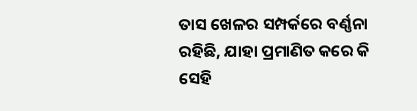ତାସ ଖେଳର ସମ୍ପର୍କରେ ବର୍ଣ୍ଣନା ରହିଛି, ଯାହା ପ୍ରମାଣିତ କରେ କି ସେହି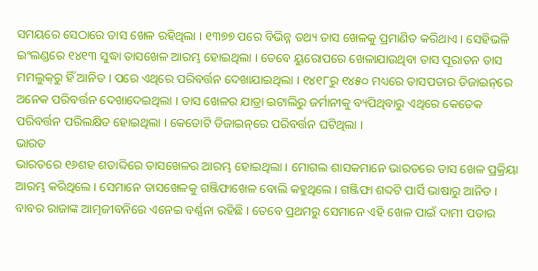ସମୟରେ ସେଠାରେ ତାସ ଖେଳ ରହିଥିଲା । ୧୩୭୭ ପରେ ବିଭିନ୍ନ ତଥ୍ୟ ତାସ ଖେଳକୁ ପ୍ରମାଣିତ କରିଥାଏ । ସେହିଭଳି ଇଂଲଣ୍ଡରେ ୧୪୧୩ ସୁଦ୍ଧା ତାସଖେଳ ଆରମ୍ଭ ହୋଇଥିଲା । ତେବେ ୟୁରୋପରେ ଖେଳାଯାଉଥିବା ତାସ ପୂରାତନ ତାସ ମମଲୁକ୍‌ରୁ ହିଁ ଆନିତ । ପରେ ଏଥିରେ ପରିବର୍ତ୍ତନ ଦେଖାଯାଇଥିଲା । ୧୪୧୮ରୁ ୧୪୫୦ ମଧ୍ୟରେ ତାସପତାର ଡିଜାଇନ୍‌ରେ ଅନେକ ପରିବର୍ତ୍ତନ ଦେଖାଦେଇଥିଲା । ତାସ ଖେଳର ଯାତ୍ରା ଇଟାଲିରୁ ଜର୍ମାନୀକୁ ବ୍ୟପିଥିବାରୁ ଏଥିରେ କେତେକ ପରିବର୍ତ୍ତନ ପରିଲକ୍ଷିତ ହୋଇଥିଲା । କେତୋଟି ଡିଜାଇନ୍‌ରେ ପରିବର୍ତ୍ତନ ଘଟିଥିଲା ।
ଭାରତ
ଭାରତରେ ୧୬ଶହ ଶତାବ୍ଦିରେ ତାସଖେଳର ଆରମ୍ଭ ହୋଇଥିଲା । ମୋଗଲ ଶାସକମାନେ ଭାରତରେ ତାସ ଖେଳ ପ୍ରକ୍ରିୟା ଆରମ୍ଭ କରିଥିଲେ । ସେମାନେ ତାସଖେଳକୁ ଗଞ୍ଜିଫାଖେଳ ବୋଲି କହୁଥିଲେ । ଗଞ୍ଜିଫା ଶବ୍ଦଟି ପାର୍ସି ଭାଷାରୁ ଆନିତ । ବାବର ରାଜାଙ୍କ ଆତ୍ମଜୀବନିରେ ଏନେଇ ବର୍ଣ୍ଣନା ରହିଛି । ତେବେ ପ୍ରଥମରୁ ସେମାନେ ଏହି ଖେଳ ପାଇଁ ଦାମୀ ପତାର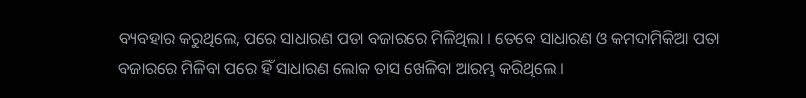ବ୍ୟବହାର କରୁଥିଲେ, ପରେ ସାଧାରଣ ପତା ବଜାରରେ ମିଳିଥିଲା । ତେବେ ସାଧାରଣ ଓ କମଦାମିକିଆ ପତା ବଜାରରେ ମିଳିବା ପରେ ହିଁ ସାଧାରଣ ଲୋକ ତାସ ଖେଳିବା ଆରମ୍ଭ କରିଥିଲେ ।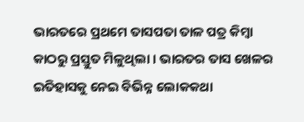ଭାରତରେ ପ୍ରଥମେ ତାସପତା ତାଳ ପତ୍ର କିମ୍ବା କାଠରୁ ପ୍ରସ୍ତୁତ ମିଳୁଥିଲା । ଭାରତର ତାସ ଖେଳର ଇତିହାସକୁ ନେଇ ବିଭିନ୍ନ ଲୋକକଥା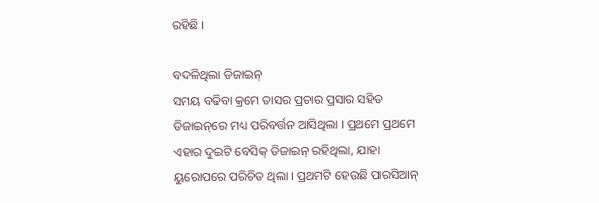ରହିଛି ।

ବଦଳିଥିଲା ଡିଜାଇନ୍‌
ସମୟ ବଢିବା କ୍ରମେ ତାସର ପ୍ରଚାର ପ୍ରସାର ସହିତ ଡିଜାଇନ୍‌ରେ ମଧ୍ୟ ପରିବର୍ତ୍ତନ ଆସିଥିଲା । ପ୍ରଥମେ ପ୍ରଥମେ ଏହାର ଦୁଇଟି ବେସିକ୍‌ ଡିଜାଇନ୍‌ ରହିଥିଲା, ଯାହା ୟୁରୋପରେ ପରିଚିତ ଥିଲା । ପ୍ରଥମଟି ହେଉଛି ପାରସିଆନ୍‌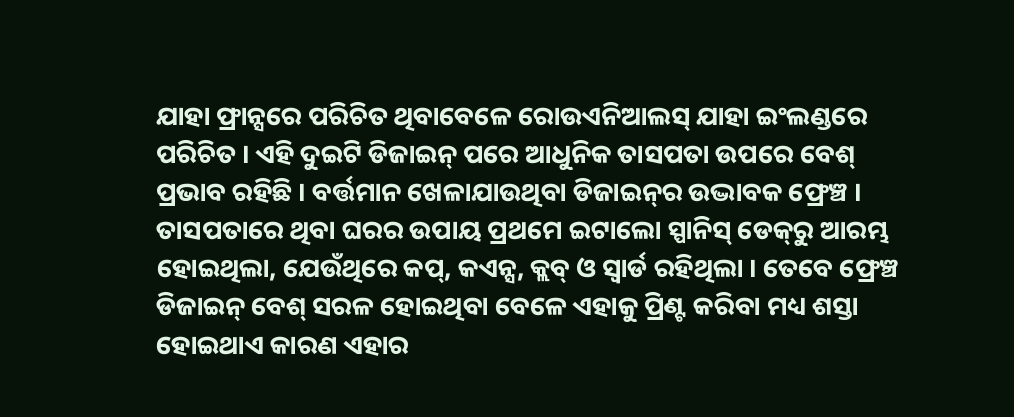ଯାହା ଫ୍ରାନ୍ସରେ ପରିଚିତ ଥିବାବେଳେ ରୋଉଏନିଆଲସ୍‌ ଯାହା ଇଂଲଣ୍ଡରେ ପରିଚିତ । ଏହି ଦୁଇଟି ଡିଜାଇନ୍‌ ପରେ ଆଧୁନିକ ତାସପତା ଉପରେ ବେଶ୍‌ ପ୍ରଭାବ ରହିଛି । ବର୍ତ୍ତମାନ ଖେଳାଯାଉଥିବା ଡିଜାଇନ୍‌ର ଉଦ୍ଭାବକ ଫ୍ରେଞ୍ଚ । ତାସପତାରେ ଥିବା ଘରର ଉପାୟ ପ୍ରଥମେ ଇଟାଲୋ ସ୍ପାନିସ୍‌ ଡେକ୍‌ରୁ ଆରମ୍ଭ ହୋଇଥିଲା, ଯେଉଁଥିରେ କପ୍‌, କଏନ୍ସ, କ୍ଲବ୍‌ ଓ ସ୍ୱାର୍ଡ ରହିଥିଲା । ତେବେ ଫ୍ରେଞ୍ଚ ଡିଜାଇନ୍‌ ବେଶ୍‌ ସରଳ ହୋଇଥିବା ବେଳେ ଏହାକୁ ପ୍ରିଣ୍ଟ କରିବା ମଧ୍ୟ ଶସ୍ତା ହୋଇଥାଏ କାରଣ ଏହାର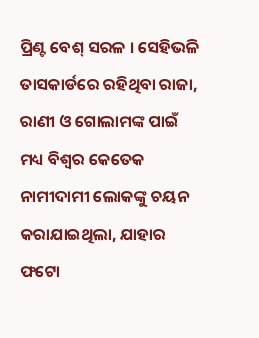ପ୍ରିଣ୍ଟ ବେଶ୍‌ ସରଳ । ସେହିଭଳି ତାସକାର୍ଡରେ ରହିଥିବା ରାଜା, ରାଣୀ ଓ ଗୋଲାମଙ୍କ ପାଇଁ ମଧ୍ୟ ବିଶ୍ୱର କେତେକ ନାମୀଦାମୀ ଲୋକଙ୍କୁ ଚୟନ କରାଯାଇଥିଲା, ଯାହାର ଫଟୋ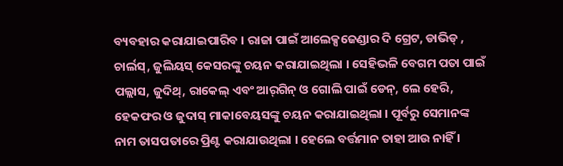ବ୍ୟବହାର କରାଯାଇପାରିବ । ରାଜା ପାଇଁ ଆଲେକ୍ସଜେଣ୍ଡାର ଦି ଗ୍ରେଟ, ଡାଭିଡ୍‌ , ଚାର୍ଲସ୍‌, ଜୁଲିୟସ୍‌ କେସରଙ୍କୁ ଚୟନ କରାଯାଇଥିଲା । ସେହିଭଳି ବେଗମ ପତା ପାଇଁ ପଲ୍ଲାସ, ଜୁଦିଥ୍‌, ରାକେଲ୍‌ ଏବଂ ଆର୍‌ଗିନ୍‌ ଓ ଗୋଲି ପାଇଁ ଡେନ୍‌, ଲେ ହେରି, ହେକଫର ଓ ଜୁଦାସ୍‌ ମାକାବେୟସଙ୍କୁ ଚୟନ କରାଯାଇଥିଲା । ପୂର୍ବରୁ ସେମାନଙ୍କ ନାମ ତାସପତାରେ ପ୍ରିଣ୍ଟ କରାଯାଉଥିଲା । ହେଲେ ବର୍ତ୍ତମାନ ତାହା ଆଉ ନାହିଁ ।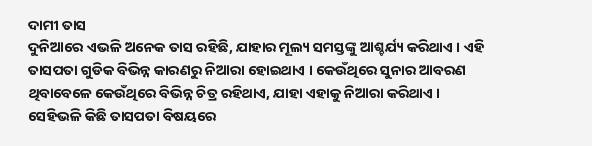ଦାମୀ ତାସ
ଦୁନିଆରେ ଏଭଳି ଅନେକ ତାସ ରହିଛି, ଯାହାର ମୂଲ୍ୟ ସମସ୍ତଙ୍କୁ ଆଶ୍ଚର୍ଯ୍ୟ କରିଥାଏ । ଏହି ତାସପତା ଗୁଡିକ ବିଭିନ୍ନ କାରଣରୁ ନିଆରା ହୋଇଥାଏ । କେଉଁଥିରେ ସୁନାର ଆବରଣ ଥିବାବେଳେ କେଉଁଥିରେ ବିଭିନ୍ନ ଚିତ୍ର ରହିଥାଏ, ଯାହା ଏହାକୁ ନିଆରା କରିଥାଏ । ସେହିଭଳି କିଛି ତାସପତା ବିଷୟରେ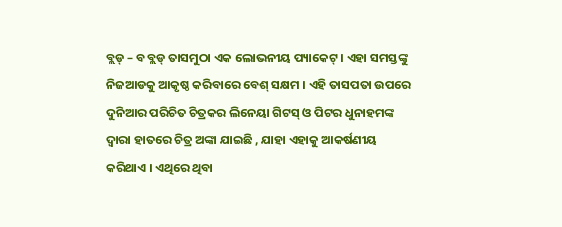ବ୍ଲଡ୍‌ – ବ ବ୍ଲଡ୍‌ ତାସମୁଠା ଏକ ଲୋଭନୀୟ ପ୍ୟାକେଟ୍‌ । ଏହା ସମସ୍ତଙ୍କୁ ନିଜଆଡକୁ ଆକୃଷ୍ଠ କରିବାରେ ବେଶ୍‌ ସକ୍ଷମ । ଏହି ତାସପତା ଉପରେ ଦୁନିଆର ପରିଚିତ ଚିତ୍ରକର ଲିନେୟା ଗିଟସ୍‌ ଓ ପିଟର ଧୁନାହମଙ୍କ ଦ୍ୱାରା ହାତରେ ଚିତ୍ର ଅଙ୍କା ଯାଇଛି , ଯାହା ଏହାକୁ ଆକର୍ଷଣୀୟ କରିଥାଏ । ଏଥିରେ ଥିବା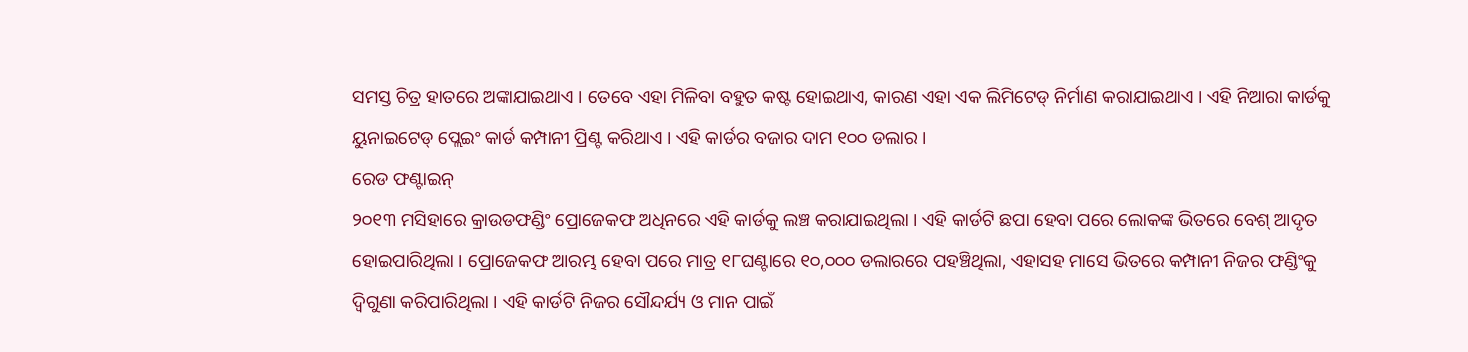ସମସ୍ତ ଚିତ୍ର ହାତରେ ଅଙ୍କାଯାଇଥାଏ । ତେବେ ଏହା ମିଳିବା ବହୁତ କଷ୍ଟ ହୋଇଥାଏ, କାରଣ ଏହା ଏକ ଲିମିଟେଡ୍‌ ନିର୍ମାଣ କରାଯାଇଥାଏ । ଏହି ନିଆରା କାର୍ଡକୁ ୟୁନାଇଟେଡ୍‌ ପ୍ଲେଇଂ କାର୍ଡ କମ୍ପାନୀ ପ୍ରିଣ୍ଟ କରିଥାଏ । ଏହି କାର୍ଡର ବଜାର ଦାମ ୧୦୦ ଡଲାର ।
ରେଡ ଫଣ୍ଟାଇନ୍‌
୨୦୧୩ ମସିହାରେ କ୍ରାଉଡଫଣ୍ଡିଂ ପ୍ରୋଜେକଫ ଅଧିନରେ ଏହି କାର୍ଡକୁ ଲଞ୍ଚ କରାଯାଇଥିଲା । ଏହି କାର୍ଡଟି ଛପା ହେବା ପରେ ଲୋକଙ୍କ ଭିତରେ ବେଶ୍‌ ଆଦୃତ ହୋଇପାରିଥିଲା । ପ୍ରୋଜେକଫ ଆରମ୍ଭ ହେବା ପରେ ମାତ୍ର ୧୮ଘଣ୍ଟାରେ ୧୦,୦୦୦ ଡଲାରରେ ପହଞ୍ଚିଥିଲା, ଏହାସହ ମାସେ ଭିତରେ କମ୍ପାନୀ ନିଜର ଫଣ୍ଡିଂକୁ ଦ୍ୱିଗୁଣା କରିପାରିଥିଲା । ଏହି କାର୍ଡଟି ନିଜର ସୌନ୍ଦର୍ଯ୍ୟ ଓ ମାନ ପାଇଁ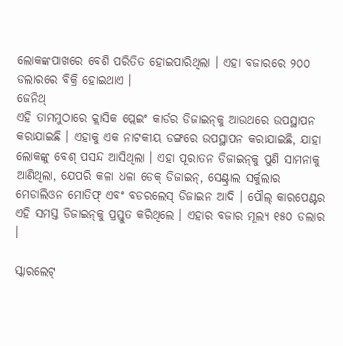ଲୋକଙ୍କପାଖରେ ବେଶି ପରିତିତ ହୋଇପାରିଥିଲା । ଏହା ବଜାରରେ ୨୦୦ ଡଲାରରେ ବିକ୍ରି ହୋଇଥାଏ ।
ଜେନିଥ୍‌
ଏହି ତାମମୁଠାରେ କ୍ଲାସିକ ପ୍ଲେଇଂ କାର୍ଡର ଡିଜାଇନ୍‌କୁ ଆଉଥରେ ଉପସ୍ଥାପନ କରାଯାଇଛି । ଏହାକୁ ଏକ ନାଟକୀୟ ଡଙ୍ଗରେ ଉପସ୍ଥାପନ କରାଯାଇଛି, ଯାହା ଲୋକଙ୍କୁ ବେଶ୍‌ ପସନ୍ଦ ଆସିଥିଲା । ଏହା ପୂରାତନ ଡିଜାଇନ୍‌କୁ ପୁଣି ସାମନାକୁ ଆଣିଥିଲା, ଯେପରି କଳା ଧଳା ଡେକ୍‌ ଡିଜାଇନ୍‌, ସେଣ୍ଟ୍ରାଲ ସର୍କୁଲାର ମେଡାଲିଓନ ମୋତିଫ୍‌ ଏବଂ ବଡରଲେସ୍‌ ଡିଜାଇନ ଆଦି । ପୌଲ୍‌ କାରପେଣ୍ଟର ଏହି ସମସ୍ତ ଡିଜାଇନ୍‌କୁ ପ୍ରସ୍ତୁତ କରିଥିଲେ । ଏହାର ବଜାର ମୂଲ୍ୟ ୧୫୦ ଡଲାର ।

ସ୍କାରଲେଟ୍‌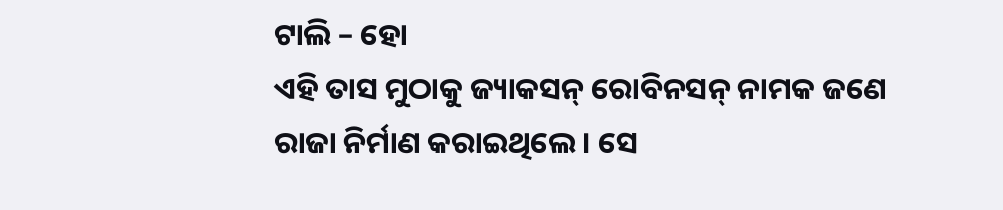ଟାଲି – ହୋ
ଏହି ତାସ ମୁଠାକୁ ଜ୍ୟାକସନ୍‌ ରୋବିନସନ୍‌ ନାମକ ଜଣେ ରାଜା ନିର୍ମାଣ କରାଇଥିଲେ । ସେ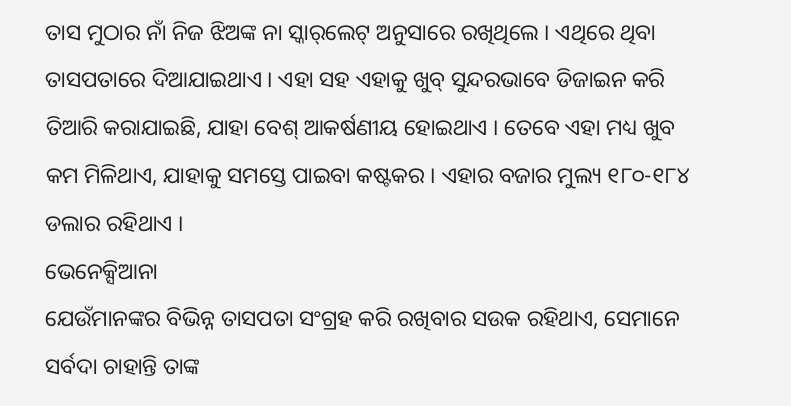ତାସ ମୁଠାର ନାଁ ନିଜ ଝିଅଙ୍କ ନା ସ୍କାର୍‌ଲେଟ୍‌ ଅନୁସାରେ ରଖିଥିଲେ । ଏଥିରେ ଥିବା ତାସପତାରେ ଦିଆଯାଇଥାଏ । ଏହା ସହ ଏହାକୁ ଖୁବ୍‌ ସୁନ୍ଦରଭାବେ ଡିଜାଇନ କରି ତିଆରି କରାଯାଇଛି, ଯାହା ବେଶ୍‌ ଆକର୍ଷଣୀୟ ହୋଇଥାଏ । ତେବେ ଏହା ମଧ୍ୟ ଖୁବ କମ ମିଳିଥାଏ, ଯାହାକୁ ସମସ୍ତେ ପାଇବା କଷ୍ଟକର । ଏହାର ବଜାର ମୁଲ୍ୟ ୧୮୦-୧୮୪ ଡଲାର ରହିଥାଏ ।
ଭେନେକ୍ସିଆନା
ଯେଉଁମାନଙ୍କର ବିଭିନ୍ନ ତାସପତା ସଂଗ୍ରହ କରି ରଖିବାର ସଉକ ରହିଥାଏ, ସେମାନେ ସର୍ବଦା ଚାହାନ୍ତି ତାଙ୍କ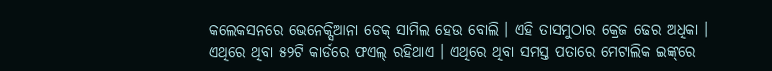କଲେକସନରେ ଭେନେକ୍ସିଆନା ଡେକ୍‌ ସାମିଲ ହେଉ ବୋଲି । ଏହି ତାସମୁଠାର କ୍ରେଜ ଢେର ଅଧିକା । ଏଥିରେ ଥିବା ୫୨ଟି କାର୍ଡରେ ଫଏଲ୍‌ ରହିଥାଏ । ଏଥିରେ ଥିବା ସମସ୍ତ ପତାରେ ମେଟାଲିକ ଇଙ୍କ୍‌ରେ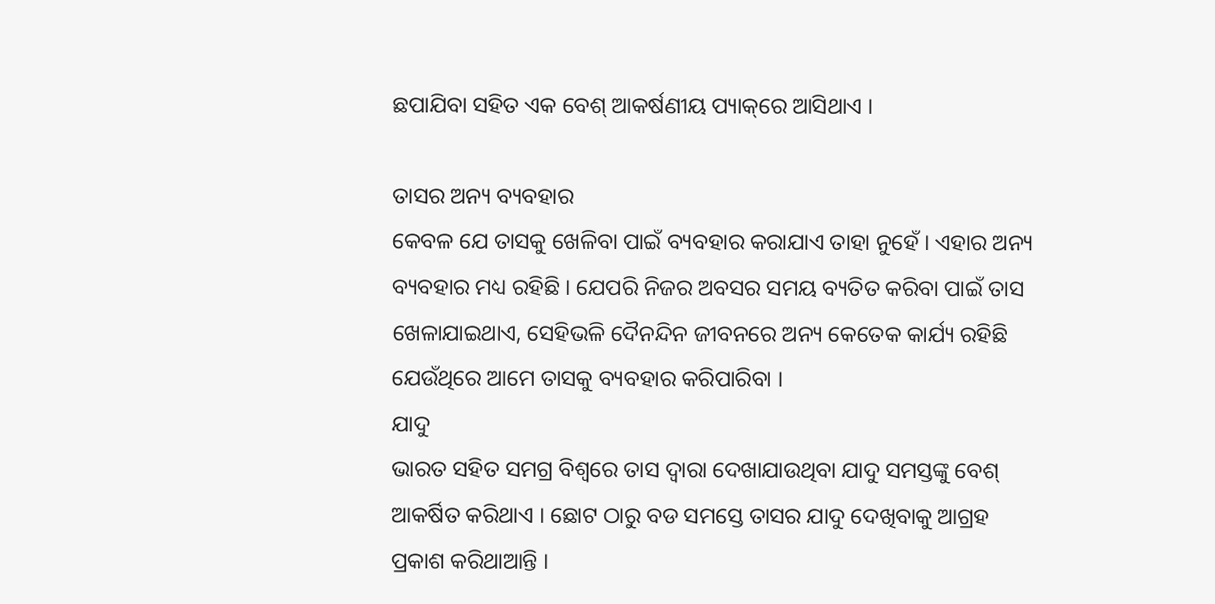ଛପାଯିବା ସହିତ ଏକ ବେଶ୍‌ ଆକର୍ଷଣୀୟ ପ୍ୟାକ୍‌ରେ ଆସିଥାଏ ।

ତାସର ଅନ୍ୟ ବ୍ୟବହାର
କେବଳ ଯେ ତାସକୁ ଖେଳିବା ପାଇଁ ବ୍ୟବହାର କରାଯାଏ ତାହା ନୁହେଁ । ଏହାର ଅନ୍ୟ ବ୍ୟବହାର ମଧ୍ୟ ରହିଛି । ଯେପରି ନିଜର ଅବସର ସମୟ ବ୍ୟତିତ କରିବା ପାଇଁ ତାସ ଖେଳାଯାଇଥାଏ, ସେହିଭଳି ଦୈନନ୍ଦିନ ଜୀବନରେ ଅନ୍ୟ କେତେକ କାର୍ଯ୍ୟ ରହିଛି ଯେଉଁଥିରେ ଆମେ ତାସକୁ ବ୍ୟବହାର କରିପାରିବା ।
ଯାଦୁ
ଭାରତ ସହିତ ସମଗ୍ର ବିଶ୍ୱରେ ତାସ ଦ୍ୱାରା ଦେଖାଯାଉଥିବା ଯାଦୁ ସମସ୍ତଙ୍କୁ ବେଶ୍‌ ଆକର୍ଷିତ କରିଥାଏ । ଛୋଟ ଠାରୁ ବଡ ସମସ୍ତେ ତାସର ଯାଦୁ ଦେଖିବାକୁ ଆଗ୍ରହ ପ୍ରକାଶ କରିଥାଆନ୍ତି ।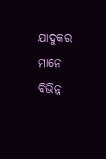ଯାଦୁକର ମାନେ ବିଭିନ୍ନ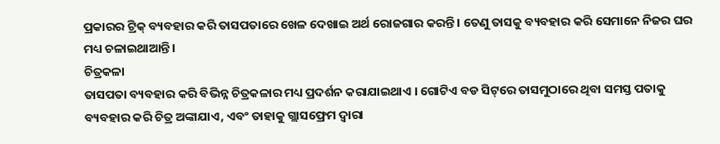ପ୍ରକାରର ଟ୍ରିକ୍‌ ବ୍ୟବହାର କରି ତାସପତାରେ ଖେଳ ଦେଖାଇ ଅର୍ଥ ରୋଜଗାର କରନ୍ତି । ତେଣୁ ତାସକୁ ବ୍ୟବହାର କରି ସେମାନେ ନିଜର ଘର ମଧ୍ୟ ଚଳାଇଥାଆନ୍ତି ।
ଚିତ୍ରକଳା
ତାସପତା ବ୍ୟବହାର କରି ବିଭିନ୍ନ ଚିତ୍ରକଳାର ମଧ୍ୟ ପ୍ରଦର୍ଶନ କରାଯାଇଥାଏ । ଗୋଟିଏ ବଡ ସିଟ୍‌ରେ ତାସମୁଠାରେ ଥିବା ସମସ୍ତ ପତାକୁ ବ୍ୟବହାର କରି ଚିତ୍ର ଅଙ୍କାଯାଏ, ଏବଂ ତାହାକୁ ଗ୍ଲାସଫ୍ରେମ ଦ୍ୱାରା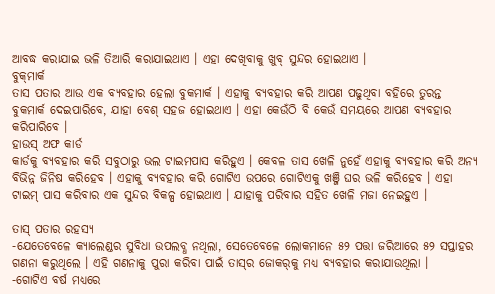ଆବଦ୍ଧ କରାଯାଇ ଭଳି ତିଆରି କରାଯାଇଥାଏ । ଏହା ଦେଖିବାକୁ ଖୁବ୍‌ ସୁନ୍ଦର ହୋଇଥାଏ ।
ବୁକ୍‌ମାର୍କ
ତାସ ପତାର ଆଉ ଏକ ବ୍ୟବହାର ହେଲା ବୁକମାର୍କ । ଏହାକୁ ବ୍ୟବହାର କରି ଆପଣ ପଢୁଥିବା ବହିରେ ତୁରନ୍ତ ବୁକମାର୍କ ଦେଇପାରିବେ, ଯାହା ବେଶ୍‌ ସହଜ ହୋଇଥାଏ । ଏହା କେଉଁଠି ବି କେଉଁ ସମୟରେ ଆପଣ ବ୍ୟବହାର କରିପାରିବେ ।
ହାଉସ୍‌ ଅଫ କାର୍ଡ
କାର୍ଡକୁ ବ୍ୟବହାର କରି ସବୁଠାରୁ ଭଲ ଟାଇମପାସ କରିହୁଏ । କେବଳ ତାସ ଖେଳି ନୁହେଁ ଏହାକୁ ବ୍ୟବହାର କରି ଅନ୍ୟ ବିଭିନ୍ନ ଜିନିଷ କରିହେବ । ଏହାକୁ ବ୍ୟବହାର କରି ଗୋଟିଏ ଉପରେ ଗୋଟିଏକୁ ଖଞ୍ଜି ଘର ଭଳି କରିହେବ । ଏହା ଟାଇମ୍‌ ପାସ କରିବାର ଏକ ସୁନ୍ଦର ବିକଳ୍ପ ହୋଇଥାଏ । ଯାହାକୁ ପରିବାର ସହିତ ଖେଳି ମଜା ନେଇହୁଏ ।

ତାସ୍‌ ପତାର ରହସ୍ୟ
-ଯେତେବେଳେ କ୍ୟାଲେଣ୍ଡର ସୁବିଧା ଉପଲବ୍ଧ ନଥିଲା, ସେତେବେଳେ ଲୋକମାନେ ୫୨ ପତ୍ତା ଜରିଆରେ ୫୨ ସପ୍ତାହର ଗଣନା କରୁଥିଲେ । ଏହି ଗଣନାକୁ ପୁରା କରିବା ପାଇଁ ତାସ୍‌ର ଜୋକର୍‌କୁ ମଧ୍ୟ ବ୍ୟବହାର କରାଯାଉଥିଲା ।
-ଗୋଟିଏ ବର୍ଷ ମଧ୍ୟରେ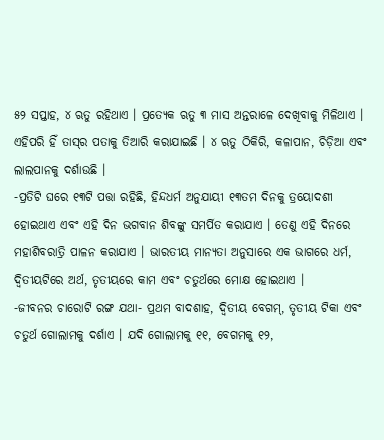୫୨ ସପ୍ତାହ, ୪ ଋତୁ ରହିଥାଏ । ପ୍ରତ୍ୟେକ ଋତୁ ୩ ମାସ ଅନ୍ତରାଳେ ଦେଖିବାକୁ ମିଳିଥାଏ । ଏହିପରି ହିଁ ତାସ୍‌ର ପତାକୁ ତିଆରି କରାଯାଇଛି । ୪ ଋତୁ ଠିକିରି, କଳାପାନ, ଚିଡ଼ିଆ ଏବଂ ଲାଲପାନକୁ ଦର୍ଶାଉଛି ।
-ପ୍ରତିଟି ଘରେ ୧୩ଟି ପତ୍ତା ରହିଛି, ହିନ୍ଦଧର୍ମ ଅନୁଯାୟୀ ୧୩ତମ ଦିନକୁ ତ୍ରୟୋଦଶୀ ହୋଇଥାଏ ଏବଂ ଏହି ଦିନ ଭଗବାନ ଶିବଙ୍କୁ ସମର୍ପିତ କରାଯାଏ । ତେଣୁ ଏହି ଦିନରେ ମହାଶିବରାତ୍ରି ପାଳନ କରାଯାଏ । ଭାରତୀୟ ମାନ୍ୟତା ଅନୁସାରେ ଏକ ଭାଗରେ ଧର୍ମ, ଦ୍ୱିତୀୟଟିରେ ଅର୍ଥ, ତୃତୀୟରେ କାମ ଏବଂ ଚତୁର୍ଥରେ ମୋକ୍ଷ ହୋଇଥାଏ ।
-ଜୀବନର ଚାରୋଟି ରଙ୍ଗ ଯଥା- ପ୍ରଥମ ବାଦଶାହ, ଦ୍ୱିତୀୟ ବେଗମ୍‌, ତୃତୀୟ ଟିକା ଏବଂ ଚତୁର୍ଥ ଗୋଲାମକୁ ଦର୍ଶାଏ । ଯଦି ଗୋଲାମକୁ ୧୧, ବେଗମକୁ ୧୨,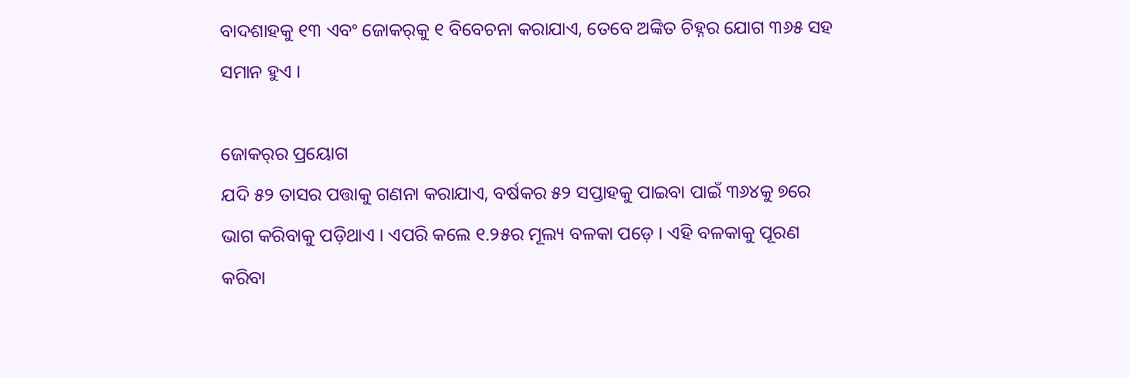ବାଦଶାହକୁ ୧୩ ଏବଂ ଜୋକର୍‌କୁ ୧ ବିବେଚନା କରାଯାଏ, ତେବେ ଅଙ୍କିତ ଚିହ୍ନର ଯୋଗ ୩୬୫ ସହ ସମାନ ହୁଏ ।

ଜୋକର୍‌ର ପ୍ରୟୋଗ
ଯଦି ୫୨ ତାସର ପତ୍ତାକୁ ଗଣନା କରାଯାଏ, ବର୍ଷକର ୫୨ ସପ୍ତାହକୁ ପାଇବା ପାଇଁ ୩୬୪କୁ ୭ରେ ଭାଗ କରିବାକୁ ପଡ଼ିଥାଏ । ଏପରି କଲେ ୧.୨୫ର ମୂଲ୍ୟ ବଳକା ପଡ଼େ । ଏହି ବଳକାକୁ ପୂରଣ କରିବା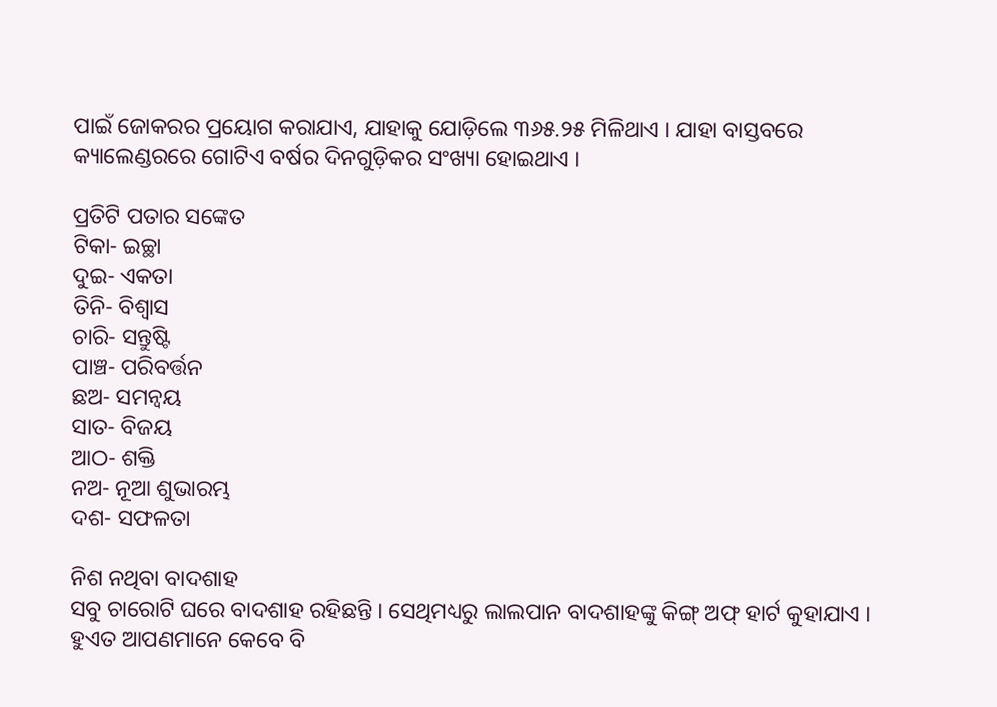ପାଇଁ ଜୋକରର ପ୍ରୟୋଗ କରାଯାଏ, ଯାହାକୁ ଯୋଡ଼ିଲେ ୩୬୫.୨୫ ମିଳିଥାଏ । ଯାହା ବାସ୍ତବରେ କ୍ୟାଲେଣ୍ଡରରେ ଗୋଟିଏ ବର୍ଷର ଦିନଗୁଡ଼ିକର ସଂଖ୍ୟା ହୋଇଥାଏ ।

ପ୍ରତିଟି ପତାର ସଙ୍କେତ
ଟିକା- ଇଚ୍ଛା
ଦୁଇ- ଏକତା
ତିନି- ବିଶ୍ୱାସ
ଚାରି- ସନ୍ତୁଷ୍ଟି
ପାଞ୍ଚ- ପରିବର୍ତ୍ତନ
ଛଅ- ସମନ୍ୱୟ
ସାତ- ବିଜୟ
ଆଠ- ଶକ୍ତି
ନଅ- ନୂଆ ଶୁଭାରମ୍ଭ
ଦଶ- ସଫଳତା

ନିଶ ନଥିବା ବାଦଶାହ
ସବୁ ଚାରୋଟି ଘରେ ବାଦଶାହ ରହିଛନ୍ତି । ସେଥିମଧ୍ୟରୁ ଲାଲପାନ ବାଦଶାହଙ୍କୁ କିଙ୍ଗ୍‌ ଅଫ୍‌ ହାର୍ଟ କୁହାଯାଏ । ହୁଏତ ଆପଣମାନେ କେବେ ବି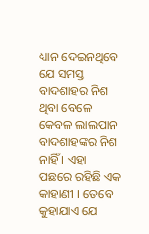ଧ୍ୟାନ ଦେଇନଥିବେ ଯେ ସମସ୍ତ ବାଦଶାହର ନିଶ ଥିବା ବେଳେ କେବଳ ଲାଲପାନ ବାଦଶାହଙ୍କର ନିଶ ନାହିଁ । ଏହା ପଛରେ ରହିଛି ଏକ କାହାଣୀ । ତେବେ କୁହାଯାଏ ଯେ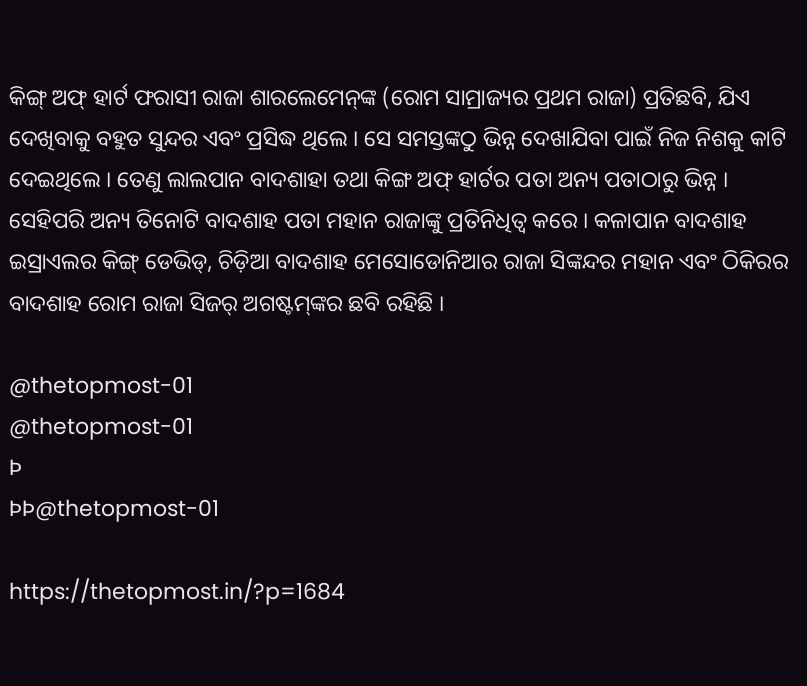କିଙ୍ଗ୍‌ ଅଫ୍‌ ହାର୍ଟ ଫରାସୀ ରାଜା ଶାରଲେମେନ୍‌ଙ୍କ (ରୋମ ସାମ୍ରାଜ୍ୟର ପ୍ରଥମ ରାଜା) ପ୍ରତିଛବି, ଯିଏ ଦେଖିବାକୁ ବହୁତ ସୁନ୍ଦର ଏବଂ ପ୍ରସିଦ୍ଧ ଥିଲେ । ସେ ସମସ୍ତଙ୍କଠୁ ଭିନ୍ନ ଦେଖାଯିବା ପାଇଁ ନିଜ ନିଶକୁ କାଟି ଦେଇଥିଲେ । ତେଣୁ ଲାଲପାନ ବାଦଶାହା ତଥା କିଙ୍ଗ ଅଫ୍‌ ହାର୍ଟର ପତା ଅନ୍ୟ ପତାଠାରୁ ଭିନ୍ନ । ସେହିପରି ଅନ୍ୟ ତିନୋଟି ବାଦଶାହ ପତା ମହାନ ରାଜାଙ୍କୁ ପ୍ରତିନିଧିତ୍ୱ କରେ । କଳାପାନ ବାଦଶାହ ଇସ୍ରାଏଲର କିଙ୍ଗ୍‌ ଡେଭିଡ୍‌, ଚିଡ଼ିଆ ବାଦଶାହ ମେସୋଡୋନିଆର ରାଜା ସିଙ୍କନ୍ଦର ମହାନ ଏବଂ ଠିକିରର ବାଦଶାହ ରୋମ ରାଜା ସିଜର୍‌ ଅଗଷ୍ଟମ୍‌ଙ୍କର ଛବି ରହିଛି ।

@thetopmost-01
@thetopmost-01
Þ
ÞÞ@thetopmost-01

https://thetopmost.in/?p=1684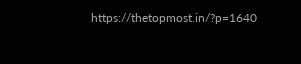https://thetopmost.in/?p=1640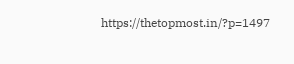https://thetopmost.in/?p=1497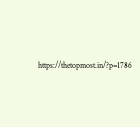https://thetopmost.in/?p=1786